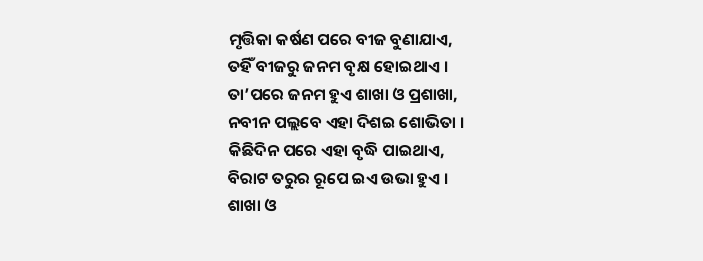ମୃତ୍ତିକା କର୍ଷଣ ପରେ ବୀଜ ବୁଣାଯାଏ,
ତହିଁ ବୀଜରୁ ଜନମ ବୃକ୍ଷ ହୋଇଥାଏ ।
ତା’ପରେ ଜନମ ହୁଏ ଶାଖା ଓ ପ୍ରଶାଖା,
ନବୀନ ପଲ୍ଲବେ ଏହା ଦିଶଇ ଶୋଭିତା ।
କିଛିଦିନ ପରେ ଏହା ବୃଦ୍ଧି ପାଇଥାଏ,
ବିରାଟ ତରୁର ରୂପେ ଇଏ ଉଭା ହୁଏ ।
ଶାଖା ଓ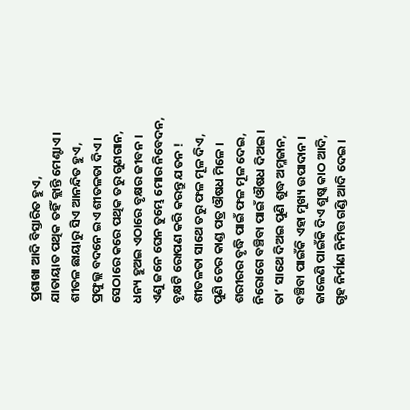ପ୍ରଶାଖା ଆଦି ବିସ୍ତାରିତ ହୁଏ,
ଯାତାୟାତ ପଥିକ ତହିଁ କ୍ଲାନ୍ତି ମେଣ୍ଟାଏ ।
ଶୀତଳ ଛାୟାରୁ ସିଏ ଆନନ୍ଦିତ ହୁଏ,
ପ୍ରଫୁଲ୍ଲ ବଦନେ ଇଏ ଶୀତଳତା ଦିଏ ।
ସେଠାରେ କରେ ପଥିକ ତରୁ ଗୁଣଗାନ,
ଧନ୍ୟ ହୁଅଇ ଏଠାରେ ବୃକ୍ଷର ଜୀବନ ।
ଏଣୁ ଜନେ ଘେନ ତୁମ୍ଭେ ମୋର ନିବେଦନ,
ବୃକ୍ଷଟି ରୋପଣ କରି କରନ୍ତୁ ଯତନ !
ଶୀତଳତା ସାଥେ ତରୁ ଫଳ ମୂଳ ଦିଏ,
ପୁଣି ଚେର କାଣ୍ଡ ପତ୍ର ଔଷଧ ମିଳେ ।
ଶରୀରର ବୃଦ୍ଧି ପାଇଁ ଫଳ ମୂଳ ଦେଇ,
ନିରୋଗେ ବଞ୍ଚିବା ପାଇଁ ଔଷଧ ଦିଅଇ ।
ତା’ ସାଥେ ଦିଅଇ ପୁଣି ଶୁଦ୍ଧ ଅମ୍ଳଜାନ,
ବଞ୍ଚିବା ପାଇଁକି ଏହା ମୁଖ୍ୟ ଉପାଦାନ ।
ଜାଳେଣି ପାଇଁକି ଦିଏ ଶୁଷ୍କ କାଠ ଆଦି,
ଗୃହ ନିର୍ମାଣ ନିମିତ୍ତ ଗଣ୍ଡି ଆଦି ଦେଇ ।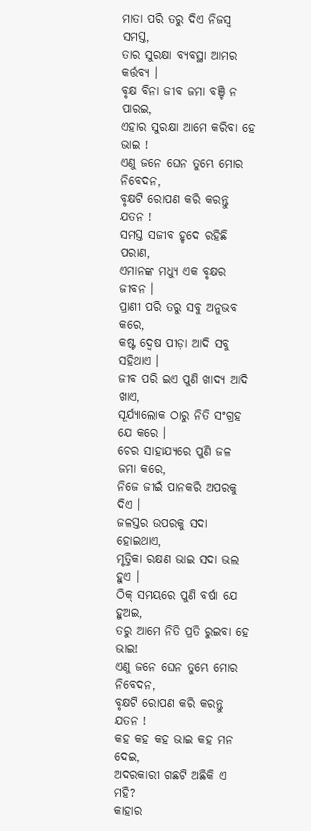ମାତା ପରି ତରୁ ଦିଏ ନିଜସ୍ୱ ସମସ୍ତ,
ତାର ସୁରକ୍ଷା ବ୍ୟବସ୍ଥା ଆମର କର୍ତ୍ତବ୍ୟ ।
ବୃକ୍ଷ ବିନା ଜୀବ ଜମା ବଞ୍ଚି ନ ପାରଇ,
ଏହାର ସୁରକ୍ଷା ଆମେ କରିବା ହେ ଭାଇ !
ଏଣୁ ଜନେ ଘେନ ତୁମ୍ଭେ ମୋର ନିବେଦନ,
ବୃକ୍ଷଟି ରୋପଣ କରି କରନ୍ତୁ ଯତନ !
ସମସ୍ତ ସଜୀବ ହୃଦେ ରହିଛି ପରାଣ,
ଏମାନଙ୍କ ମଧ୍ୟୁ ଏକ ବୃକ୍ଷର ଜୀବନ ।
ପ୍ରାଣୀ ପରି ତରୁ ସବୁ ଅନୁଭବ କରେ,
କଷ୍ଟ ଦ୍ୱେଷ ପୀଡ଼ା ଆଦି ସବୁ ସହିଥାଏ ।
ଜୀବ ପରି ଇଏ ପୁଣି ଖାଦ୍ୟ ଆଦି ଖାଏ,
ସୂର୍ଯ୍ୟାଲୋକ ଠାରୁ ନିତି ସଂଗ୍ରହ ଯେ କରେ ।
ଚେର ସାହାଯ୍ୟରେ ପୁଣି ଜଳ ଜମା କରେ,
ନିଜେ ଜୀଇଁ ପାନକରି ଅପରକୁ ଦିଏ ।
ଜଳସ୍ତର ଉପରକୁ ସଦା ହୋଇଥାଏ,
ମୃତ୍ତିକା ରକ୍ଷଣ ଭାଇ ସଦା ଭଲ ହୁଏ ।
ଠିକ୍ ସମୟରେ ପୁଣି ବର୍ଷା ଯେ ହୁଅଇ,
ତରୁ ଆମେ ନିତି ପ୍ରତି ରୁଇବା ହେ ଭାଇ!
ଏଣୁ ଜନେ ଘେନ ତୁମ୍ଭେ ମୋର ନିବେଦନ,
ବୃକ୍ଷଟି ରୋପଣ କରି କରନ୍ତୁ ଯତନ !
କହ କହ କହ ଭାଇ କହ ମନ ଦେଇ,
ଅଦରକାରୀ ଗଛଟି ଅଛିକି ଏ ମହି?
କାହାର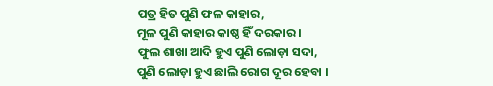ପତ୍ର ହିତ ପୁଣି ଫଳ କାହାର,
ମୂଳ ପୁଣି କାହାର କାଷ୍ଠ ହିଁ ଦରକାର ।
ଫୁଲ ଶାଖା ଆଦି ହୁଏ ପୁଣି ଲୋଡ଼ା ସଦା,
ପୁଣି ଲୋଡ଼ା ହୁଏ ଛାଲି ରୋଗ ଦୂର ହେବା ।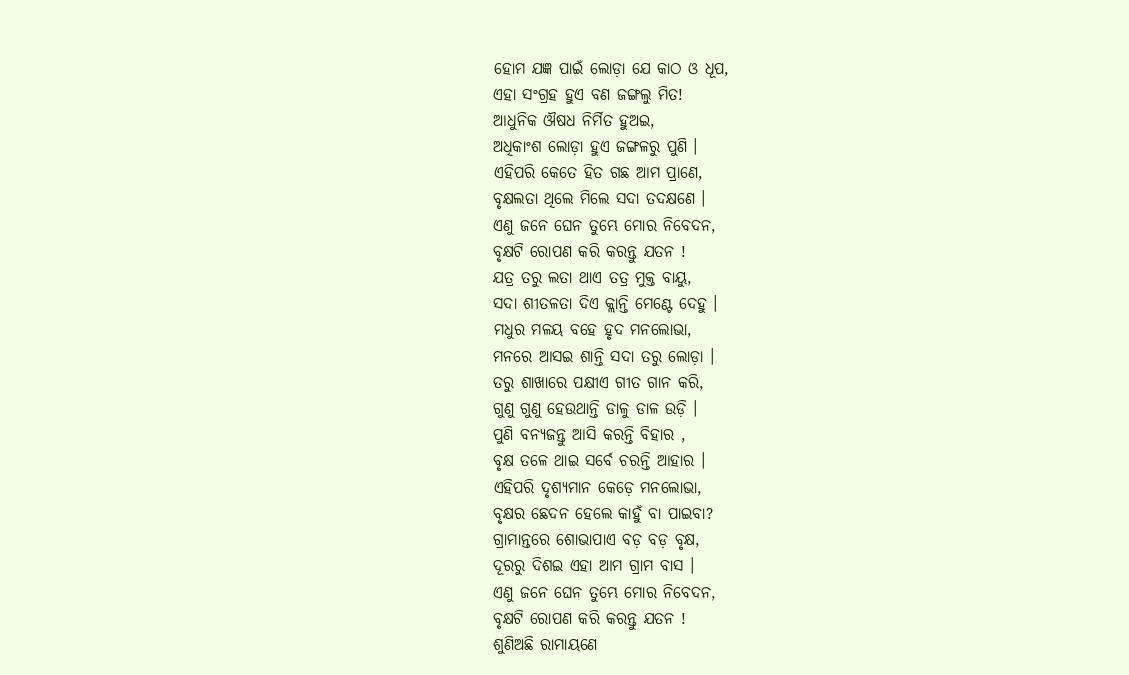ହୋମ ଯଜ୍ଞ ପାଇଁ ଲୋଡ଼ା ଯେ କାଠ ଓ ଧୂପ,
ଏହା ସଂଗ୍ରହ ହୁଏ ବଣ ଜଙ୍ଗଲୁ ମିତ!
ଆଧୁନିକ ଔଷଧ ନିର୍ମିତ ହୁଅଇ,
ଅଧିକାଂଶ ଲୋଡ଼ା ହୁଏ ଜଙ୍ଗଳରୁ ପୁଣି ।
ଏହିପରି କେତେ ହିତ ଗଛ ଆମ ପ୍ରାଣେ,
ବୃକ୍ଷଲତା ଥିଲେ ମିଲେ ସଦା ତଦକ୍ଷଣେ ।
ଏଣୁ ଜନେ ଘେନ ତୁମ୍ଭେ ମୋର ନିବେଦନ,
ବୃକ୍ଷଟି ରୋପଣ କରି କରନ୍ତୁ ଯତନ !
ଯତ୍ର ତରୁ ଲତା ଥାଏ ତତ୍ର ମୁକ୍ତ ବାୟୁ,
ସଦା ଶୀତଳତା ଦିଏ କ୍ଲାନ୍ତି ମେଣ୍ଟେ ଦେହୁ ।
ମଧୁର ମଳୟ ବହେ ହୃଦ ମନଲୋଭା,
ମନରେ ଆସଇ ଶାନ୍ତି ସଦା ତରୁ ଲୋଡ଼ା ।
ତରୁ ଶାଖାରେ ପକ୍ଷୀଏ ଗୀତ ଗାନ କରି,
ଗୁଣୁ ଗୁଣୁ ହେଉଥାନ୍ତି ଡାଳୁ ଡାଳ ଉଡ଼ି ।
ପୁଣି ବନ୍ୟଜନ୍ତୁ ଆସି କରନ୍ତି ବିହାର ,
ବୃକ୍ଷ ତଳେ ଥାଇ ସର୍ବେ ଚରନ୍ତି ଆହାର ।
ଏହିପରି ଦୃଶ୍ୟମାନ କେଡ଼େ ମନଲୋଭା,
ବୃକ୍ଷର ଛେଦନ ହେଲେ କାହୁଁ ବା ପାଇବା?
ଗ୍ରାମାନ୍ତରେ ଶୋଭାପାଏ ବଡ଼ ବଡ଼ ବୃକ୍ଷ,
ଦୂରରୁ ଦିଶଇ ଏହା ଆମ ଗ୍ରାମ ବାସ ।
ଏଣୁ ଜନେ ଘେନ ତୁମ୍ଭେ ମୋର ନିବେଦନ,
ବୃକ୍ଷଟି ରୋପଣ କରି କରନ୍ତୁ ଯତନ !
ଶୁଣିଅଛି ରାମାୟଣେ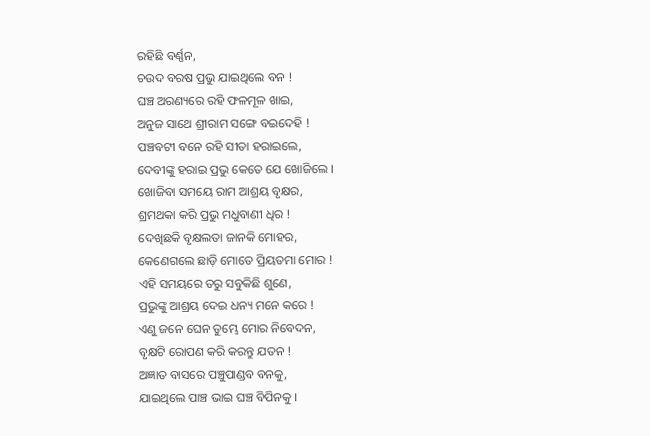ରହିଛି ବର୍ଣ୍ଣନ,
ଚଉଦ ବରଷ ପ୍ରଭୁ ଯାଇଥିଲେ ବନ !
ଘଞ୍ଚ ଅରଣ୍ୟରେ ରହି ଫଳମୂଳ ଖାଇ,
ଅନୁଜ ସାଥେ ଶ୍ରୀରାମ ସଙ୍ଗେ ବଇଦେହି !
ପଞ୍ଚବଟୀ ବନେ ରହି ସୀତା ହରାଇଲେ,
ଦେବୀଙ୍କୁ ହରାଇ ପ୍ରଭୁ କେତେ ଯେ ଖୋଜିଲେ ।
ଖୋଜିବା ସମୟେ ରାମ ଆଶ୍ରୟ ବୃକ୍ଷର,
ଶ୍ରମଥକା କରି ପ୍ରଭୁ ମଧୁବାଣୀ ଧିର !
ଦେଖିଛକି ବୃକ୍ଷଲତା ଜାନକି ମୋହର,
କେଣେଗଲେ ଛାଡ଼ି ମୋତେ ପ୍ରିୟତମା ମୋର !
ଏହି ସମୟରେ ତରୁ ସବୁକିଛି ଶୁଣେ,
ପ୍ରଭୁଙ୍କୁ ଆଶ୍ରୟ ଦେଇ ଧନ୍ୟ ମନେ କରେ !
ଏଣୁ ଜନେ ଘେନ ତୁମ୍ଭେ ମୋର ନିବେଦନ,
ବୃକ୍ଷଟି ରୋପଣ କରି କରନ୍ତୁ ଯତନ !
ଅଜ୍ଞାତ ବାସରେ ପଞ୍ଚୁପାଣ୍ଡବ ବନକୁ,
ଯାଇଥିଲେ ପାଞ୍ଚ ଭାଇ ଘଞ୍ଚ ବିପିନକୁ ।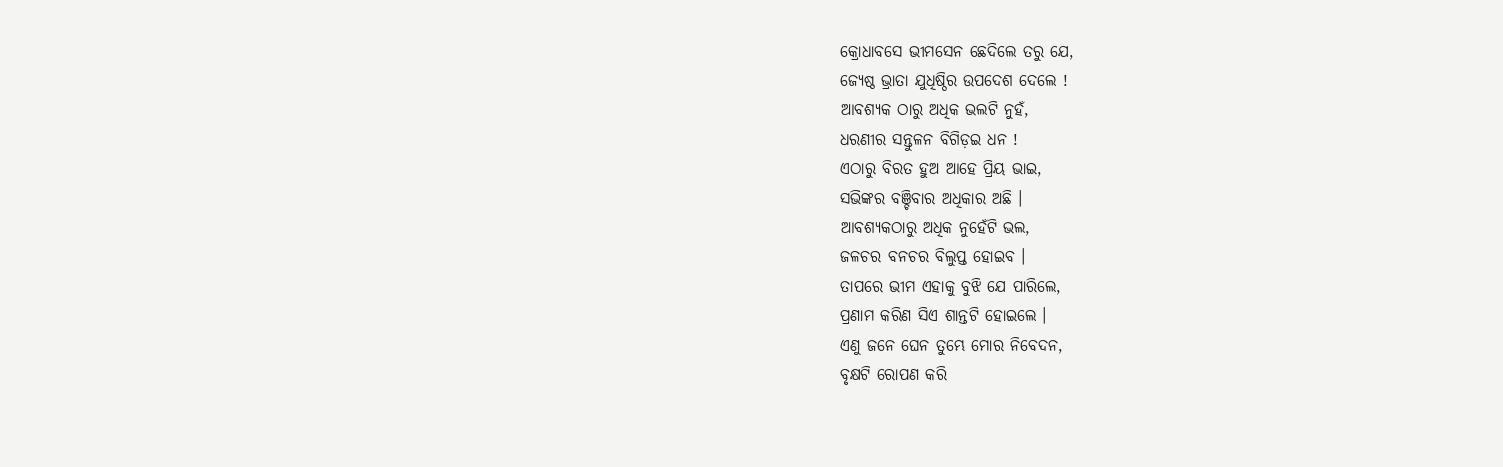କ୍ରୋଧାବସେ ଭୀମସେନ ଛେଦିଲେ ତରୁ ଯେ,
ଜ୍ୟେଷ୍ଠ ଭ୍ରାତା ଯୁଧିଷ୍ଠିର ଉପଦେଶ ଦେଲେ !
ଆବଶ୍ୟକ ଠାରୁ ଅଧିକ ଭଲଟି ନୁହଁ,
ଧରଣୀର ସନ୍ତୁଳନ ବିଗିଡ଼ଇ ଧନ !
ଏଠାରୁ ବିରତ ହୁଅ ଆହେ ପ୍ରିୟ ଭାଇ,
ସଭିଙ୍କର ବଞ୍ଚିବାର ଅଧିକାର ଅଛି ।
ଆବଶ୍ୟକଠାରୁ ଅଧିକ ନୁହେଁଟି ଭଲ,
ଜଳଚର ବନଚର ବିଲୁପ୍ତ ହୋଇବ ।
ତାପରେ ଭୀମ ଏହାକୁ ବୁଝି ଯେ ପାରିଲେ,
ପ୍ରଣାମ କରିଣ ସିଏ ଶାନ୍ତଟି ହୋଇଲେ ।
ଏଣୁ ଜନେ ଘେନ ତୁମ୍ଭେ ମୋର ନିବେଦନ,
ବୃକ୍ଷଟି ରୋପଣ କରି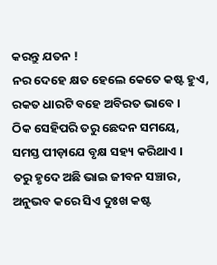କରନ୍ତୁ ଯତନ !
ନର ଦେହେ କ୍ଷତ ହେଲେ କେତେ କଷ୍ଟ ହୁଏ,
ରକତ ଧାରଟି ବହେ ଅବିରତ ଭାବେ ।
ଠିକ ସେହିପରି ତରୁ ଛେଦନ ସମୟେ,
ସମସ୍ତ ପୀଡ଼ାଯେ ବୃକ୍ଷ ସହ୍ୟ କରିଥାଏ ।
ତରୁ ହୃଦେ ଅଛି ଭାଇ ଜୀବନ ସଞ୍ଚାର,
ଅନୁଭବ କରେ ସିଏ ଦୁଃଖ କଷ୍ଟ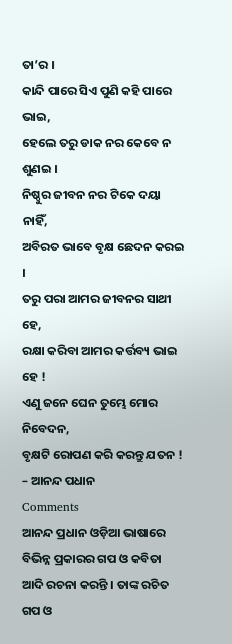ତା’ର ।
କାନ୍ଦି ପାରେ ସିଏ ପୁଣି କହି ପାରେ ଭାଇ,
ହେଲେ ତରୁ ଡାକ ନର କେବେ ନ ଶୁଣଇ ।
ନିଷ୍ଠୁର ଜୀବନ ନର ଟିକେ ଦୟା ନାହିଁ,
ଅବିରତ ଭାବେ ବୃକ୍ଷ ଛେଦନ କରଇ ।
ତରୁ ପରା ଆମର ଜୀବନର ସାଥୀ ହେ,
ରକ୍ଷା କରିବା ଆମର କର୍ତ୍ତବ୍ୟ ଭାଇ ହେ !
ଏଣୁ ଜନେ ଘେନ ତୁମ୍ଭେ ମୋର ନିବେଦନ,
ବୃକ୍ଷଟି ରୋପଣ କରି କରନ୍ତୁ ଯତନ !
– ଆନନ୍ଦ ପଧାନ
Comments
ଆନନ୍ଦ ପ୍ରଧାନ ଓଡ଼ିଆ ଭାଷାରେ ବିଭିନ୍ନ ପ୍ରକାରର ଗପ ଓ କବିତା ଆଦି ରଚନା କରନ୍ତି । ତାଙ୍କ ରଚିତ ଗପ ଓ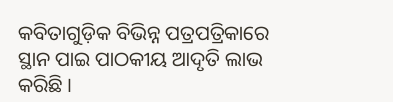କବିତାଗୁଡ଼ିକ ବିଭିନ୍ନ ପତ୍ରପତ୍ରିକାରେ ସ୍ଥାନ ପାଇ ପାଠକୀୟ ଆଦୃତି ଲାଭ କରିଛି ।